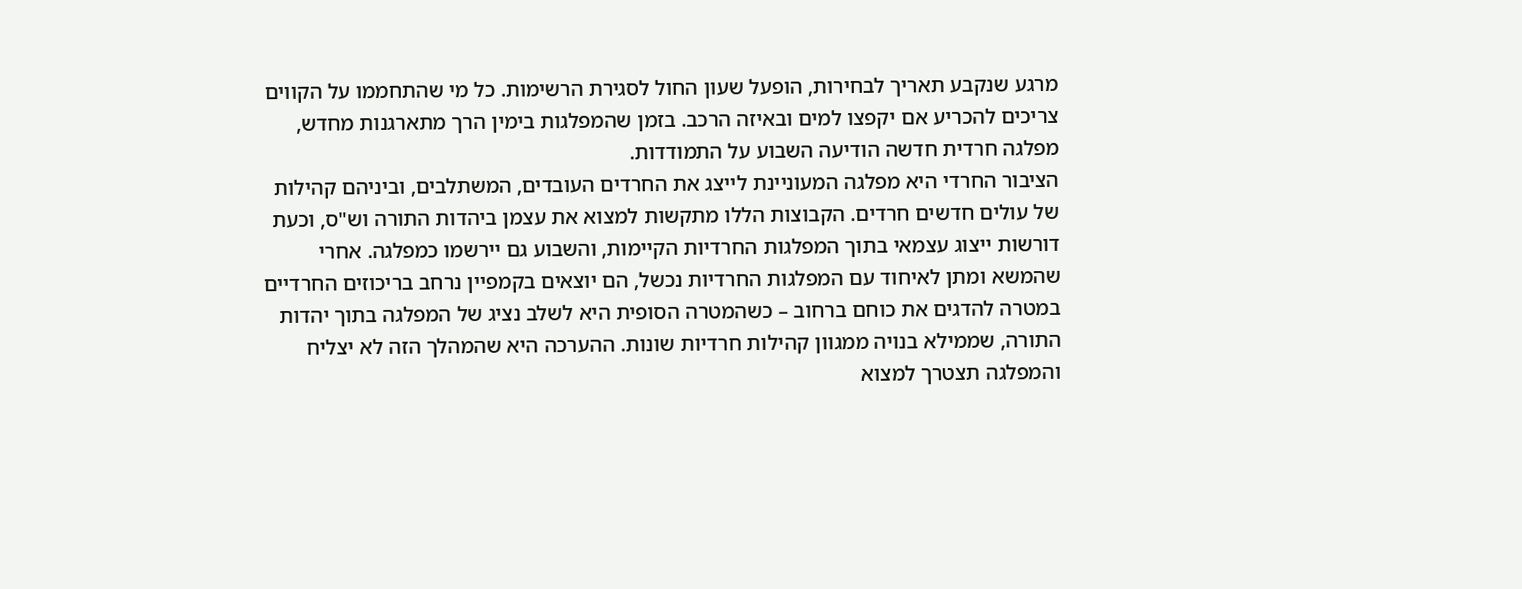מרגע שנקבע תאריך לבחירות, הופעל שעון החול לסגירת הרשימות. כל מי שהתחממו על הקווים צריכים להכריע אם יקפצו למים ובאיזה הרכב. בזמן שהמפלגות בימין הרך מתארגנות מחדש, מפלגה חרדית חדשה הודיעה השבוע על התמודדות.
הציבור החרדי היא מפלגה המעוניינת לייצג את החרדים העובדים, המשתלבים, וביניהם קהילות של עולים חדשים חרדים. הקבוצות הללו מתקשות למצוא את עצמן ביהדות התורה וש"ס, וכעת דורשות ייצוג עצמאי בתוך המפלגות החרדיות הקיימות, והשבוע גם יירשמו כמפלגה. אחרי שהמשא ומתן לאיחוד עם המפלגות החרדיות נכשל, הם יוצאים בקמפיין נרחב בריכוזים החרדיים במטרה להדגים את כוחם ברחוב – כשהמטרה הסופית היא לשלב נציג של המפלגה בתוך יהדות התורה, שממילא בנויה ממגוון קהילות חרדיות שונות. ההערכה היא שהמהלך הזה לא יצליח והמפלגה תצטרך למצוא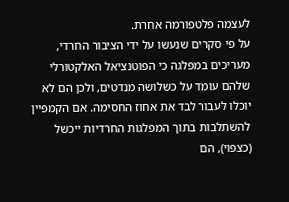לעצמה פלטפורמה אחרת.
על פי סקרים שנעשו על ידי הציבור החרדי, מעריכים במפלגה כי הפוטנציאל האלקטורלי שלהם עומד על כשלושה מנדטים, ולכן הם לא יוכלו לעבור לבד את אחוז החסימה. אם הקמפיין להשתלבות בתוך המפלגות החרדיות ייכשל (כצפוי), הם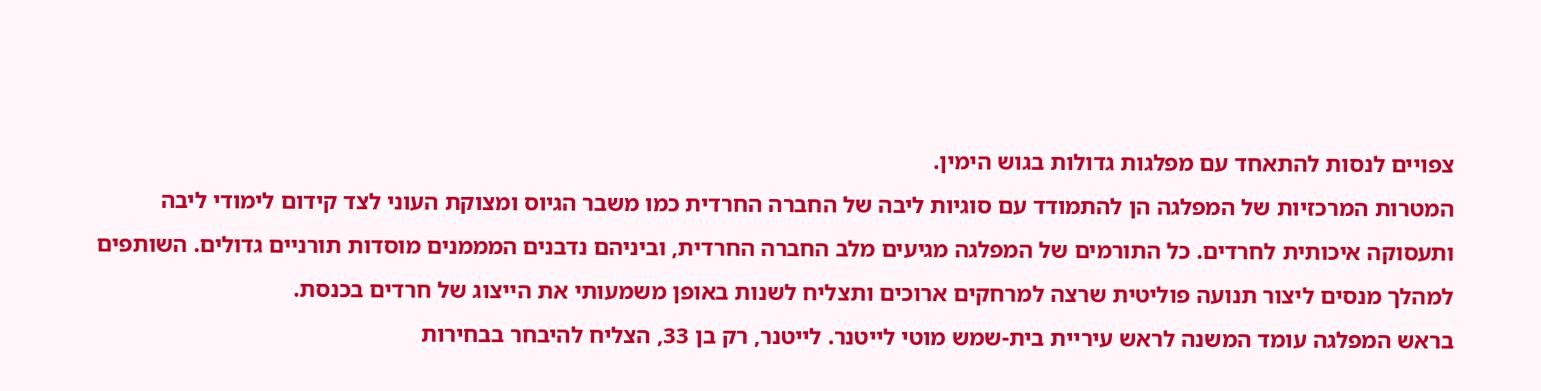צפויים לנסות להתאחד עם מפלגות גדולות בגוש הימין.
המטרות המרכזיות של המפלגה הן להתמודד עם סוגיות ליבה של החברה החרדית כמו משבר הגיוס ומצוקת העוני לצד קידום לימודי ליבה ותעסוקה איכותית לחרדים. כל התורמים של המפלגה מגיעים מלב החברה החרדית, וביניהם נדבנים המממנים מוסדות תורניים גדולים. השותפים למהלך מנסים ליצור תנועה פוליטית שרצה למרחקים ארוכים ותצליח לשנות באופן משמעותי את הייצוג של חרדים בכנסת.
בראש המפלגה עומד המשנה לראש עיריית בית-שמש מוטי לייטנר. לייטנר, רק בן 33, הצליח להיבחר בבחירות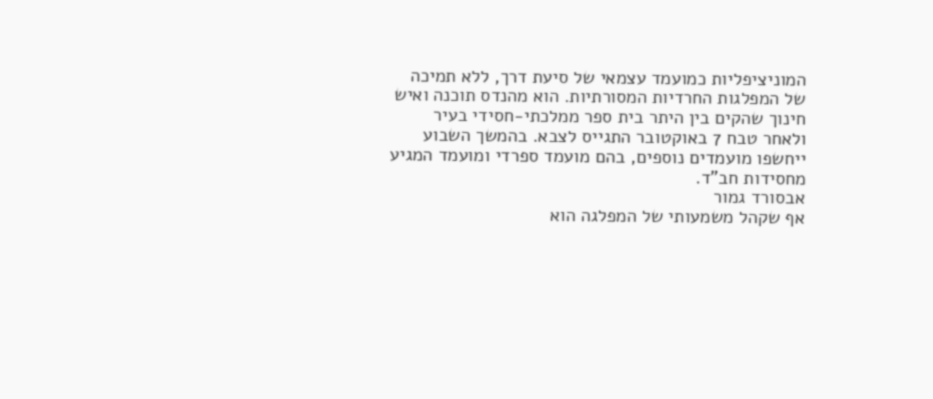המוניציפליות כמועמד עצמאי של סיעת דרך, ללא תמיכה של המפלגות החרדיות המסורתיות. הוא מהנדס תוכנה ואיש חינוך שהקים בין היתר בית ספר ממלכתי-חסידי בעיר ולאחר טבח 7 באוקטובר התגייס לצבא. בהמשך השבוע ייחשפו מועמדים נוספים, בהם מועמד ספרדי ומועמד המגיע מחסידות חב"ד.
אבסורד גמור
אף שקהל משמעותי של המפלגה הוא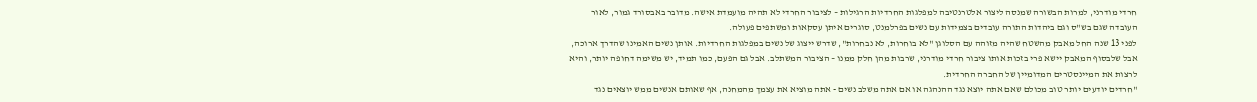חרדי מודרני, למרות הבשורה שמנסה ליצור אלטרנטיבה למפלגות החרדיות הרגילות – לציבור החרדי לא תהיה מועמדת אישה. מדובר באבסורד גמור, לאור העובדה שגם בש"ס וגם ביהדות התורה עובדים בצמידות עם נשים בפרלמנט, סוגרים איתן עסקאות ומשתפים פעולה.
לפני 13 שנה החל מאבק מהשטח שהיה מזוהה עם הסלוגן "לא בוחרות, לא נבחרות", שדרש ייצוג של נשים במפלגות החרדיות. אותן נשים האמינו שהדרך ארוכה, אבל שלבסוף המאבק יישא פרי בזכות אותו ציבור חרדי מודרני, שרבות מהן חלק ממנו – הציבור המשתלב. אבל גם הפעם, כמו תמיד, יש משימה דחופה יותר, והיא לרצות את המיינסטרים המדומיין של החברה החרדית.
"חרדים יודעים יותר טוב מכולם שאם אתה יוצא נגד ההנהגה או אם אתה משלב נשים - אתה מוציא את עצמך מהמחנה, אף שאותם אנשים ממש יוצאים נגד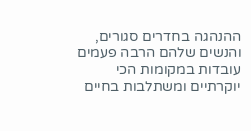ההנהגה בחדרים סגורים, והנשים שלהם הרבה פעמים עובדות במקומות הכי יוקרתיים ומשתלבות בחיים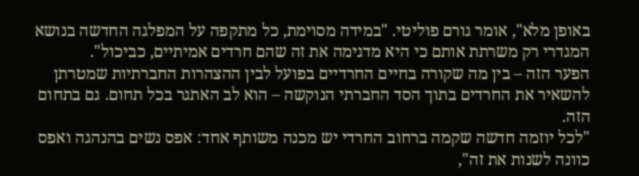באופן מלא", אומר גורם פוליטי. "במידה מסוימת, כל מתקפה על המפלגה החדשה בנושא המגדרי רק משרתת אותם כי היא מדגימה את זה שהם חרדים אמיתיים, כביכול".
הפער הזה – בין מה שקורה בחיים החרדיים בפועל לבין ההצהרות החברתיות שמטרתן להשאיר את החרדים בתוך הסד החברתי הנוקשה – הוא לב האתגר בכל תחום. גם בתחום הזה.
"לכל יוזמה חדשה שקמה ברחוב החרדי יש מכנה משותף אחד: אפס נשים בהנהגה ואפס כוונה לשנות את זה",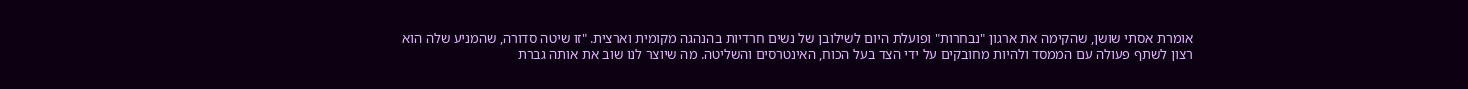אומרת אסתי שושן, שהקימה את ארגון "נבחרות" ופועלת היום לשילובן של נשים חרדיות בהנהגה מקומית וארצית. "זו שיטה סדורה, שהמניע שלה הוא רצון לשתף פעולה עם הממסד ולהיות מחובקים על ידי הצד בעל הכוח, האינטרסים והשליטה. מה שיוצר לנו שוב את אותה גברת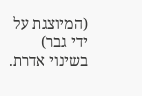(המיוצגת על ידי גבר) בשינוי אדרת.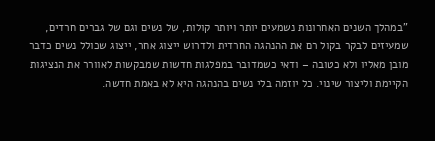"במהלך השנים האחרונות נשמעים יותר ויותר קולות, של נשים וגם של גברים חרדים, שמעיזים לבקר בקול רם את ההנהגה החרדית ולדרוש ייצוג אחר, ייצוג שכולל נשים כדבר מובן מאליו ולא כטובה – ודאי כשמדובר במפלגות חדשות שמבקשות לאוורר את הנציגות הקיימת וליצור שינוי. כל יוזמה בלי נשים בהנהגה היא לא באמת חדשה.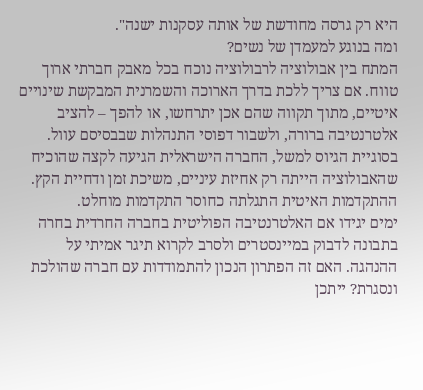היא רק גרסה מחודשת של אותה עסקנות ישנה".
ומה בנוגע למעמדן של נשים?
המתח בין אבולוציה לרבולוציה נוכח בכל מאבק חברתי ארוך טווח. אם צריך ללכת בדרך הארוכה והשמרנית המבקשת שינויים איטיים, מתוך תקווה שהם אכן יתרחשו, או להפך – להציב אלטרנטיבה ברורה, ולשבור דפוסי התנהלות שבבסיסם עוול. בסוגיית הגיוס למשל, החברה הישראלית הגיעה לקצה שהוכיח שהאבולוציה הייתה רק אחיזת עיניים, משיכת זמן ודחיית הקץ. ההתקדמות האיטית התגלתה כחוסר התקדמות מוחלט.
ימים יגידו אם האלטרנטיבה הפוליטית בחברה החרדית בחרה בתבונה לדבוק במיינסטרים ולסרב לקרוא תיגר אמיתי על ההנהגה. האם זה הפתרון הנכון להתמודדות עם חברה שהולכת ונסגרת? ייתכן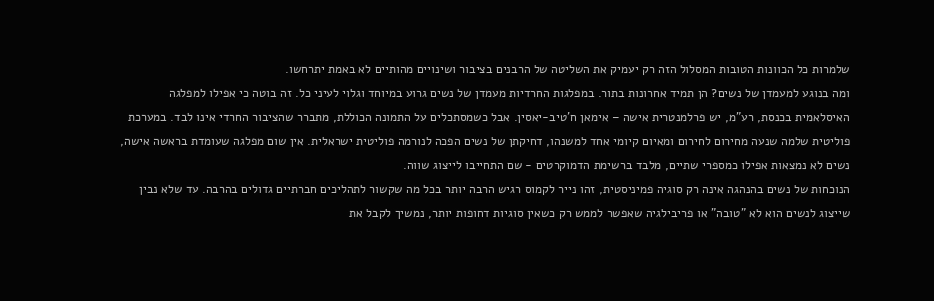שלמרות כל הכוונות הטובות המסלול הזה רק יעמיק את השליטה של הרבנים בציבור ושינויים מהותיים לא באמת יתרחשו.
ומה בנוגע למעמדן של נשים? הן תמיד אחרונות בתור. במפלגות החרדיות מעמדן של נשים גרוע במיוחד וגלוי לעיני כל. זה בוטה כי אפילו למפלגה האיסלאמית בכנסת, רע"מ, יש פרלמנטרית אישה – אימאן ח'טיב-יאסין. אבל כשמסתכלים על התמונה הכוללת, מתברר שהציבור החרדי אינו לבד. במערכת פוליטית שלמה שנעה מחירום לחירום ומאיום קיומי אחד למשנהו, דחיקתן של נשים הפכה לנורמה פוליטית ישראלית. אין שום מפלגה שעומדת בראשה אישה, נשים לא נמצאות אפילו כמספרי שתיים, מלבד ברשימת הדמוקרטים - שם התחייבו לייצוג שווה.
הנוכחות של נשים בהנהגה אינה רק סוגיה פמיניסטית, זהו נייר לקמוס רגיש הרבה יותר בכל מה שקשור לתהליכים חברתיים גדולים בהרבה. עד שלא נבין שייצוג לנשים הוא לא "טובה" או פריבילגיה שאפשר לממש רק כשאין סוגיות דחופות יותר, נמשיך לקבל את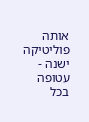אותה פוליטיקה ישנה - עטופה בכל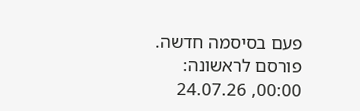פעם בסיסמה חדשה.
פורסם לראשונה: 00:00, 24.07.26